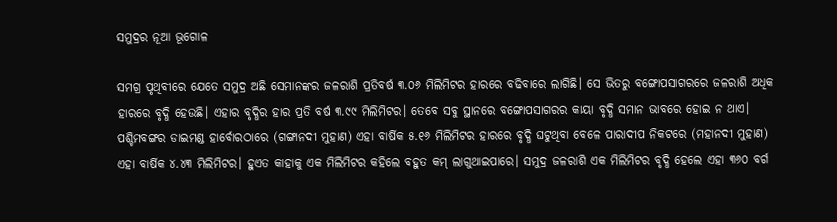ସମୁଦ୍ରର ନୂଆ ଭୂଗୋଳ

ସମଗ୍ର ପୃଥିବୀରେ ଯେତେ ସମୁଦ୍ର ଅଛି ସେମାନଙ୍କର ଜଳରାଶି ପ୍ରତିବର୍ଷ ୩.୦୬ ମିଲିମିଟର ହାରରେ ବଢିବାରେ ଲାଗିଛି। ସେ ଭିତରୁ ବଙ୍ଗୋପସାଗରରେ ଜଳରାଶି ଅଧିକ ହାରରେ ବୃଦ୍ଧି ହେଉଛି। ଏହାର ବୃଦ୍ଧିର ହାର ପ୍ରତି ବର୍ଷ ୩.୯୯ ମିଲିମିଟର। ତେବେ ସବୁ ସ୍ଥାନରେ ବଙ୍ଗୋପସାଗରର କାୟା ବୃଦ୍ଧି ସମାନ ଭାବରେ ହୋଇ ନ ଥାଏ। ପଶ୍ଚିମବଙ୍ଗର ଡାଇମଣ୍ଡ ହାର୍ବୋରଠାରେ (ଗଙ୍ଗାନଦୀ ମୁହାଣ) ଏହା ବାର୍ଷିକ ୫.୧୬ ମିଲିମିଟର ହାରରେ ବୃଦ୍ଧି ଘଟୁଥିବା ବେଳେ ପାରାଦୀପ ନିକଟରେ (ମହାନଦୀ ମୁହାଣ) ଏହା ବାର୍ଷିକ ୪.୪୩ ମିଲିମିଟର। ହୁଏତ କାହାକୁ ଏକ ମିଲିମିଟର କହିଲେ ବହୁତ କମ୍‌ ଲାଗୁଥାଇପାରେ। ସମୁଦ୍ର ଜଳରାଶି ଏକ ମିଲିମିଟର ବୃଦ୍ଧି ହେଲେ ଏହା ୩୬୦ ବର୍ଗ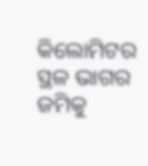କିଲୋମିଟର ସ୍ଥଳ ଭାଗର ଜମିକୁ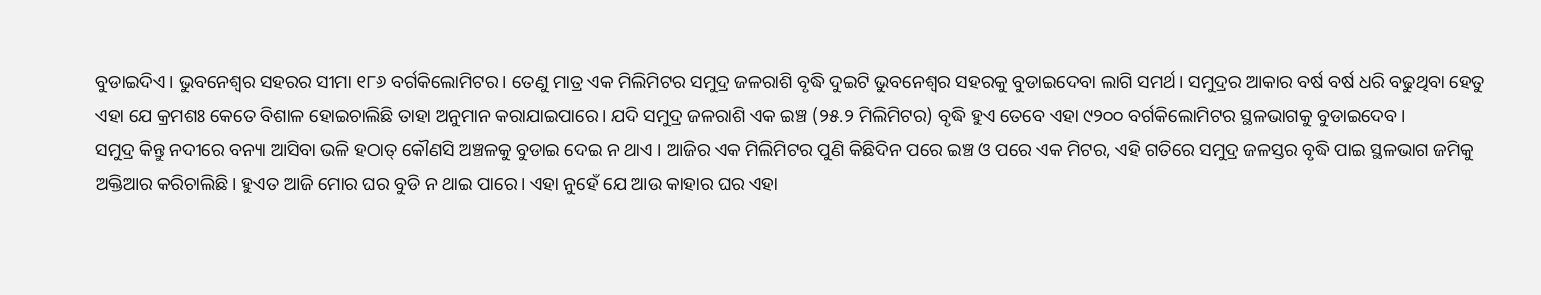ବୁଡାଇଦିଏ। ଭୁବନେଶ୍ବର ସହରର ସୀମା ୧୮୬ ବର୍ଗକିଲୋମିଟର। ତେଣୁ ମାତ୍ର ଏକ ମିଲିମିଟର ସମୁଦ୍ର ଜଳରାଶି ବୃଦ୍ଧି ଦୁଇଟି ଭୁବନେଶ୍ୱର ସହରକୁ ବୁଡାଇଦେବା ଲାଗି ସମର୍ଥ। ସମୁଦ୍ରର ଆକାର ବର୍ଷ ବର୍ଷ ଧରି ବଢୁଥିବା ହେତୁ ଏହା ଯେ କ୍ରମଶଃ କେତେ ବିଶାଳ ହୋଇଚାଲିଛି ତାହା ଅନୁମାନ କରାଯାଇପାରେ। ଯଦି ସମୁଦ୍ର ଜଳରାଶି ଏକ ଇଞ୍ଚ (୨୫.୨ ମିଲିମିଟର) ବୃଦ୍ଧି ହୁଏ ତେବେ ଏହା ୯୨୦୦ ବର୍ଗକିଲୋମିଟର ସ୍ଥଳଭାଗକୁ ବୁଡାଇଦେବ।
ସମୁଦ୍ର କିନ୍ତୁ ନଦୀରେ ବନ୍ୟା ଆସିବା ଭଳି ହଠାତ୍‌ କୌଣସି ଅଞ୍ଚଳକୁ ବୁଡାଇ ଦେଇ ନ ଥାଏ । ଆଜିର ଏକ ମିଲିମିଟର ପୁଣି କିଛିଦିନ ପରେ ଇଞ୍ଚ ଓ ପରେ ଏକ ମିଟର, ଏହି ଗତିରେ ସମୁଦ୍ର ଜଳସ୍ତର ବୃଦ୍ଧି ପାଇ ସ୍ଥଳଭାଗ ଜମିକୁ ଅକ୍ତିଆର କରିଚାଲିଛି। ହୁଏତ ଆଜି ମୋର ଘର ବୁଡି ନ ଥାଇ ପାରେ। ଏହା ନୁହେଁ ଯେ ଆଉ କାହାର ଘର ଏହା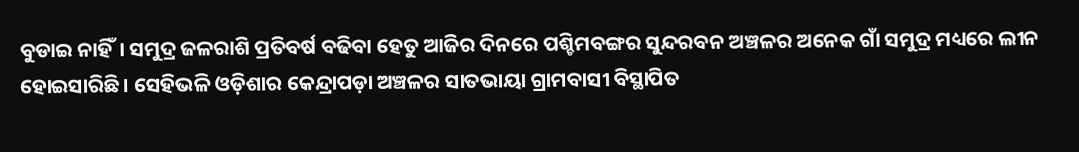ବୁଡାଇ ନାହିଁ। ସମୁଦ୍ର ଜଳରାଶି ପ୍ରତିବର୍ଷ ବଢିବା ହେତୁ ଆଜିର ଦିନରେ ପଶ୍ଚିମବଙ୍ଗର ସୁନ୍ଦରବନ ଅଞ୍ଚଳର ଅନେକ ଗାଁ ସମୁଦ୍ର ମଧ୍ୟରେ ଲୀନ ହୋଇସାରିଛି। ସେହିଭଳି ଓଡ଼ିଶାର କେନ୍ଦ୍ରାପଡ଼ା ଅଞ୍ଚଳର ସାତଭାୟା ଗ୍ରାମବାସୀ ବିସ୍ଥାପିତ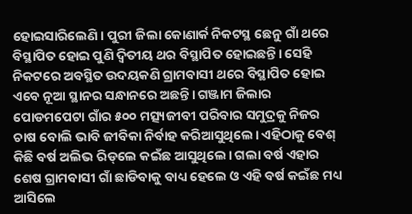ହୋଇସାରିଲେଣି। ପୁରୀ ଜିଲା କୋଣାର୍କ ନିକଟସ୍ଥ ଛେନୁ ଗାଁ ଥରେ ବିସ୍ଥାପିତ ହୋଇ ପୁଣି ଦ୍ୱିତୀୟ ଥର ବିସ୍ଥାପିତ ହୋଇଛନ୍ତି। ସେହି ନିକଟରେ ଅବସ୍ଥିତ ଉଦୟକଣି ଗ୍ରାମବାସୀ ଥରେ ବିସ୍ଥାପିତ ହୋଇ ଏବେ ନୂଆ ସ୍ଥାନର ସନ୍ଧାନରେ ଅଛନ୍ତି। ଗଞ୍ଜାମ ଜିଲାର ପୋଡମପେଟା ଗାଁର ୫୦୦ ମତ୍ସ୍ୟଜୀବୀ ପରିବାର ସମୁଦ୍ରକୁ ନିଜର ଚାଷ ବୋଲି ଭାବି ଜୀବିକା ନିର୍ବାହ କରିଆସୁଥିଲେ। ଏହିଠାକୁ ବେଶ୍‌ କିଛି ବର୍ଷ ଅଲିଭ ରିଡ୍‌ଲେ କଇଁଛ ଆସୁଥିଲେ। ଗଲା ବର୍ଷ ଏହାର ଶେଷ ଗ୍ରାମବାସୀ ଗାଁ ଛାଡିବାକୁ ବାଧ୍ୟ ହେଲେ ଓ ଏହି ବର୍ଷ କଇଁଛ ମଧ୍ୟ ଆସିଲେ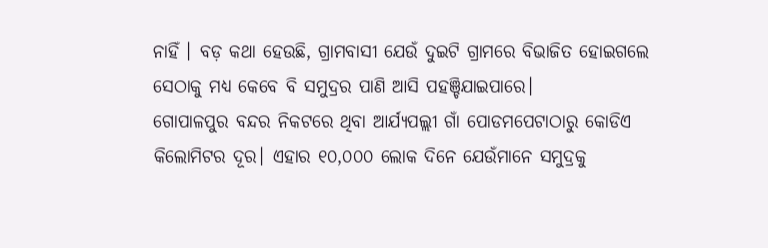ନାହିଁ । ବଡ଼ କଥା ହେଉଛି, ଗ୍ରାମବାସୀ ଯେଉଁ ଦୁଇଟି ଗ୍ରାମରେ ବିଭାଜିତ ହୋଇଗଲେ ସେଠାକୁ ମଧ୍ୟ କେବେ ବି ସମୁଦ୍ରର ପାଣି ଆସି ପହଞ୍ଚିଯାଇପାରେ।
ଗୋପାଳପୁର ବନ୍ଦର ନିକଟରେ ଥିବା ଆର୍ଯ୍ୟପଲ୍ଲୀ ଗାଁ ପୋଡମପେଟାଠାରୁ କୋଡିଏ କିଲୋମିଟର ଦୂର। ଏହାର ୧୦,୦୦୦ ଲୋକ ଦିନେ ଯେଉଁମାନେ ସମୁଦ୍ରକୁ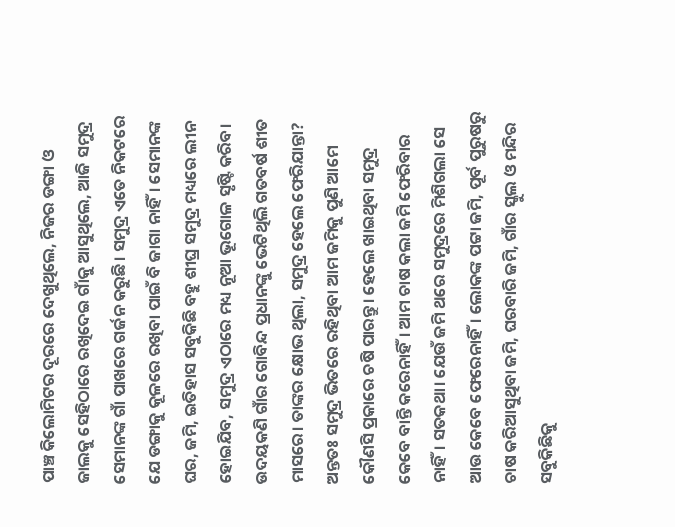ପାଞ୍ଚ କିଲୋମିଟର ଦୂରରେ ଦେଖୁଥିଲେ, ନିଜର ଡଙ୍ଗା ଓ ଜାଲକୁ ସେହିଠାରେ ରଖିଦେଇ ଗାଁକୁ ଆସୁଥିଲେ, ଆଜି ସମୁଦ୍ର ସେମାନଙ୍କ ଗାଁ ପାଖରେ ଗର୍ଜନ କରୁଛି। ସମୁଦ୍ର ଏତେ ନିକଟରେ ଯେ ଡଙ୍ଗାକୁ କୂଳରେ ରଖିବା ପାଇଁ ବି ଜାଗା ନାହିଁ। ସେମାନଙ୍କ ଘର, ଜମି, ଇତିହାସ ସବୁକିଛି ବହୁ ଶୀଘ୍ର ସମୁଦ୍ର ମଧ୍ୟରେ ଲୀନ ହୋଇଯିବ, ସମୁଦ୍ର ଏଠାରେ ମଧ୍ୟ ନୂଆ ଭୂଗୋଳ ସୃଷ୍ଟି କରିବ।
ଉଦୟକଣି ଗାଁର ଗୋବିନ୍ଦ ପ୍ରଧାନଙ୍କୁ ଭେଟିଥିଲି ଗତବର୍ଷ ଶୀତ ମାସରେ। ତାଙ୍କର କ୍ଷୋଭ ଥିଲା, ସମୁଦ୍ର ହେଲେ ଫେରିଯାନ୍ତା? ଅନ୍ତତଃ ସମୁଦ୍ର ଭିତରେ ରହିଥିବା ଆମ ଜମିକୁ ପୁଣି ଆମେ କୌଣସି ପ୍ରକାରେ ଚଷି ପାରନ୍ତୁ। ହେଲେ ଖାଇଥିବା ସମୁଦ୍ର କେବେ ବାନ୍ତି କରେନାହିଁ। ଆମ ଚାଷ କଲା ଜମି ଫେରିବାର ନାହିଁ। ସତକଥା। ଯେଉଁ ଜମି ଥରେ ସମୁଦ୍ରରେ ମିଶିଗଲା ସେ ଆଉ କେବେ ଫେରେନାହିଁ। ଲୋକଙ୍କ ପଟ୍ଟା ଜମି, ପୂର୍ବ ପୁରୁଷରୁ ଚାଷ କରିଆସୁଥିବା ଜମି, ଘରବାରି ଜମି, ଗାଁର ସ୍କୁଲ ଓ ମନ୍ଦିର ସବୁକିଛିକୁ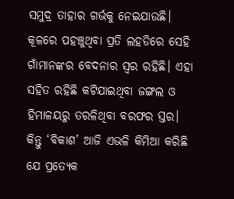ସମୁଦ୍ର ତାହାର ଗର୍ଭକୁ ନେଇଯାଉଛି। କୂଳରେ ପହଞ୍ଚୁଥିବା ପ୍ରତି ଲହଡିରେ ସେହି ଗାଁମାନଙ୍କର ବେଦନାର ସ୍ବର ରହିଛି। ଏହା ସହିତ ରହିଛି କଟିଯାଇଥିବା ଜଙ୍ଗଲ ଓ ହିମାଳୟରୁ ତରଳିଥିବା ବରଫର ସ୍ତର। କିନ୍ତୁ ‘ବିକାଶ’ ଆଜି ଏଭଳି କିମିଆ କରିଛି ଯେ ପ୍ରତ୍ୟେକ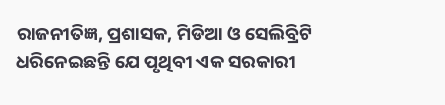ରାଜନୀତିଜ୍ଞ, ପ୍ରଶାସକ, ମିଡିଆ ଓ ସେଲିବ୍ରିଟି ଧରିନେଇଛନ୍ତି ଯେ ପୃଥିବୀ ଏକ ସରକାରୀ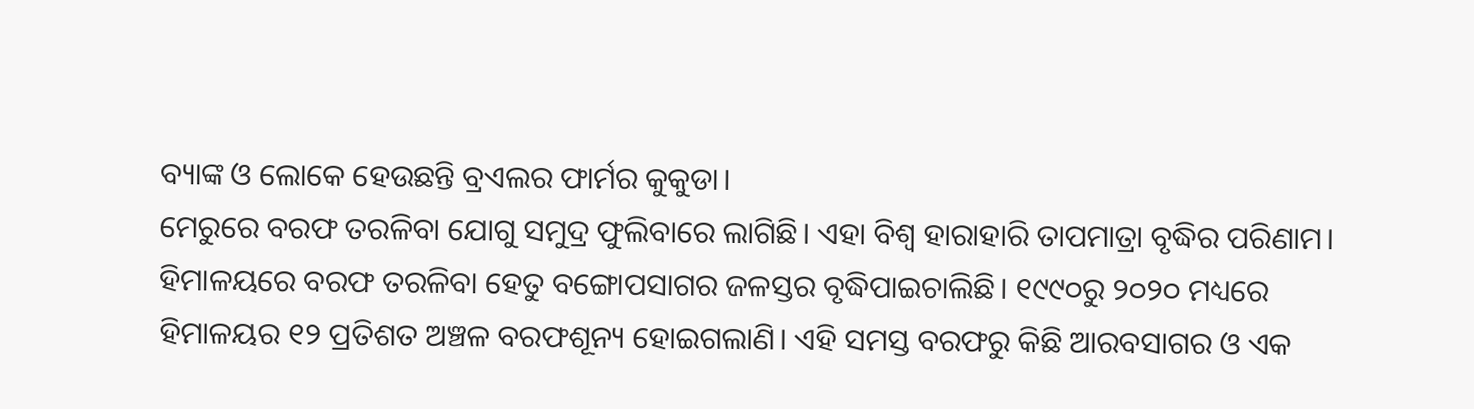ବ୍ୟାଙ୍କ ଓ ଲୋକେ ହେଉଛନ୍ତି ବ୍ରଏଲର ଫାର୍ମର କୁକୁଡା।
ମେରୁରେ ବରଫ ତରଳିବା ଯୋଗୁ ସମୁଦ୍ର ଫୁଲିବାରେ ଲାଗିଛି। ଏହା ବିଶ୍ୱ ହାରାହାରି ତାପମାତ୍ରା ବୃଦ୍ଧିର ପରିଣାମ। ହିମାଳୟରେ ବରଫ ତରଳିବା ହେତୁ ବଙ୍ଗୋପସାଗର ଜଳସ୍ତର ବୃଦ୍ଧିପାଇଚାଲିଛି। ୧୯୯୦ରୁ ୨୦୨୦ ମଧ୍ୟରେ ହିମାଳୟର ୧୨ ପ୍ରତିଶତ ଅଞ୍ଚଳ ବରଫଶୂନ୍ୟ ହୋଇଗଲାଣି। ଏହି ସମସ୍ତ ବରଫରୁ କିଛି ଆରବସାଗର ଓ ଏକ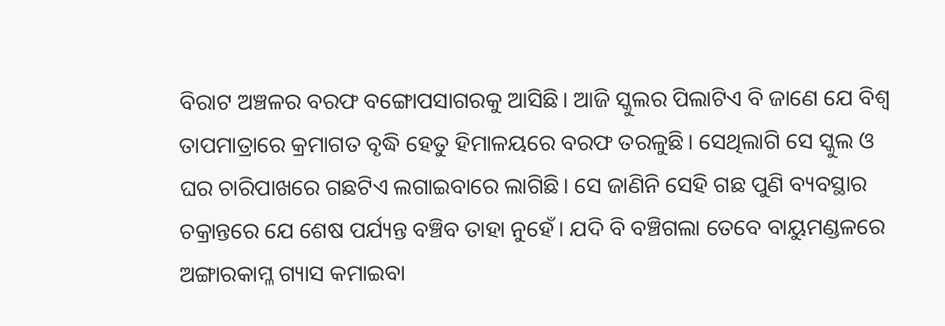ବିରାଟ ଅଞ୍ଚଳର ବରଫ ବଙ୍ଗୋପସାଗରକୁ ଆସିଛି। ଆଜି ସ୍କୁଲର ପିଲାଟିଏ ବି ଜାଣେ ଯେ ବିଶ୍ୱ ତାପମାତ୍ରାରେ କ୍ରମାଗତ ବୃଦ୍ଧି ହେତୁ ହିମାଳୟରେ ବରଫ ତରଳୁଛି। ସେଥିଲାଗି ସେ ସ୍କୁଲ ଓ ଘର ଚାରିପାଖରେ ଗଛଟିଏ ଲଗାଇବାରେ ଲାଗିଛି। ସେ ଜାଣିନି ସେହି ଗଛ ପୁଣି ବ୍ୟବସ୍ଥାର ଚକ୍ରାନ୍ତରେ ଯେ ଶେଷ ପର୍ଯ୍ୟନ୍ତ ବଞ୍ଚିବ ତାହା ନୁହେଁ। ଯଦି ବି ବଞ୍ଚିଗଲା ତେବେ ବାୟୁମଣ୍ଡଳରେ ଅଙ୍ଗାରକାମ୍ଳ ଗ୍ୟାସ କମାଇବା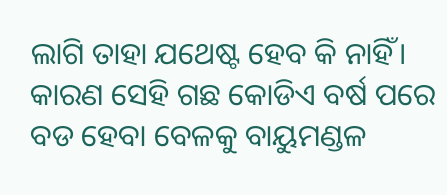ଲାଗି ତାହା ଯଥେଷ୍ଟ ହେବ କି ନାହିଁ। କାରଣ ସେହି ଗଛ କୋଡିଏ ବର୍ଷ ପରେ ବଡ ହେବା ବେଳକୁ ବାୟୁମଣ୍ଡଳ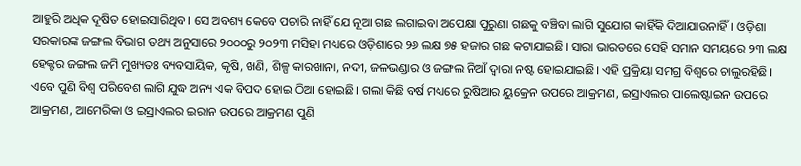ଆହୁରି ଅଧିକ ଦୂଷିତ ହୋଇସାରିଥିବ। ସେ ଅବଶ୍ୟ କେବେ ପଚାରି ନାହିଁ ଯେ ନୂଆ ଗଛ ଲଗାଇବା ଅପେକ୍ଷା ପୁରୁଣା ଗଛକୁ ବଞ୍ଚିବା ଲାଗି ସୁଯୋଗ କାହିଁକି ଦିଆଯାଉନାହିଁ। ଓଡ଼ିଶା ସରକାରଙ୍କ ଜଙ୍ଗଲ ବିଭାଗ ତଥ୍ୟ ଅନୁସାରେ ୨୦୦୦ରୁ ୨୦୨୩ ମସିହା ମଧ୍ୟରେ ଓଡ଼ିଶାରେ ୨୬ ଲକ୍ଷ ୭୫ ହଜାର ଗଛ କଟାଯାଇଛି। ସାରା ଭାରତରେ ସେହି ସମାନ ସମୟରେ ୨୩ ଲକ୍ଷ ହେକ୍ଟର ଜଙ୍ଗଲ ଜମି ମୁଖ୍ୟତଃ ବ୍ୟବସାୟିକ, କୃଷି, ଖଣି, ଶିଳ୍ପ କାରଖାନା, ନଦୀ, ଜଳଭଣ୍ଡାର ଓ ଜଙ୍ଗଲ ନିଆଁ ଦ୍ୱାରା ନଷ୍ଟ ହୋଇଯାଇଛି। ଏହି ପ୍ରକ୍ରିୟା ସମଗ୍ର ବିଶ୍ବରେ ଚାଲୁରହିଛି।
ଏବେ ପୁଣି ବିଶ୍ୱ ପରିବେଶ ଲାଗି ଯୁଦ୍ଧ ଅନ୍ୟ ଏକ ବିପଦ ହୋଇ ଠିଆ ହୋଇଛି। ଗଲା କିଛି ବର୍ଷ ମଧ୍ୟରେ ରୁଷିଆର ୟୁକ୍ରେନ ଉପରେ ଆକ୍ରମଣ, ଇସ୍ରାଏଲର ପାଲେଷ୍ଟାଇନ ଉପରେ ଆକ୍ରମଣ, ଆମେରିକା ଓ ଇସ୍ରାଏଲର ଇରାନ ଉପରେ ଆକ୍ରମଣ ପୁଣି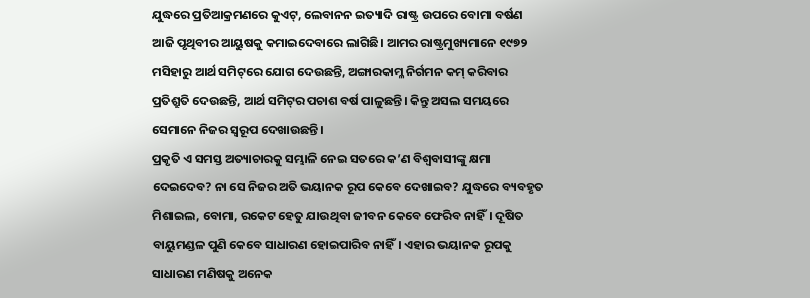ଯୁଦ୍ଧରେ ପ୍ରତିଆକ୍ରମଣରେ କୁଏଟ୍‌, ଲେବାନନ ଇତ୍ୟାଦି ରାଷ୍ଟ୍ର ଉପରେ ବୋମା ବର୍ଷଣ ଆଜି ପୃଥିବୀର ଆୟୁଷକୁ କମାଇଦେବାରେ ଲାଗିଛି। ଆମର ରାଷ୍ଟ୍ରମୁଖ୍ୟମାନେ ୧୯୭୨ ମସିହାରୁ ଆର୍ଥ ସମିଟ୍‌ରେ ଯୋଗ ଦେଉଛନ୍ତି, ଅଙ୍ଗାରକାମ୍ଳ ନିର୍ଗମନ କମ୍‌ କରିବାର ପ୍ରତିଶ୍ରୁତି ଦେଉଛନ୍ତି, ଆର୍ଥ ସମିଟ୍‌ର ପଚାଶ ବର୍ଷ ପାଳୁଛନ୍ତି। କିନ୍ତୁ ଅସଲ ସମୟରେ ସେମାନେ ନିଜର ସ୍ବରୂପ ଦେଖାଉଛନ୍ତି।
ପ୍ରକୃତି ଏ ସମସ୍ତ ଅତ୍ୟାଚାରକୁ ସମ୍ଭାଳି ନେଇ ସତରେ କ’ଣ ବିଶ୍ୱବାସୀଙ୍କୁ କ୍ଷମା ଦେଇଦେବ? ନା ସେ ନିଜର ଅତି ଭୟାନକ ରୂପ କେବେ ଦେଖାଇବ? ଯୁଦ୍ଧରେ ବ୍ୟବହୃତ ମିଶାଇଲ, ବୋମା, ରକେଟ ହେତୁ ଯାଉଥିବା ଜୀବନ କେବେ ଫେରିବ ନାହିଁ। ଦୂଷିତ ବାୟୁମଣ୍ଡଳ ପୁଣି କେବେ ସାଧାରଣ ହୋଇପାରିବ ନାହିଁ। ଏହାର ଭୟାନକ ରୂପକୁ ସାଧାରଣ ମଣିଷକୁ ଅନେକ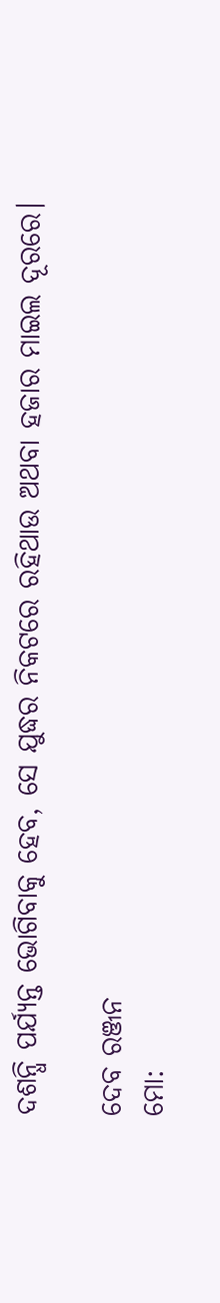ଦଶନ୍ଧି ପର୍ଯ୍ୟନ୍ତ ଭୋଗିବାକୁ ହେବ, ସେ ଯୁଦ୍ଧର ନିକଟରେ ରହିଥାଉ ଅଥବା ହଜାର ମାଇଲ ଦୂରରେ।

ଦେବ ରଞ୍ଜନ
ମୋ: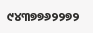୯୪୩୭୭୬୨୨୭୨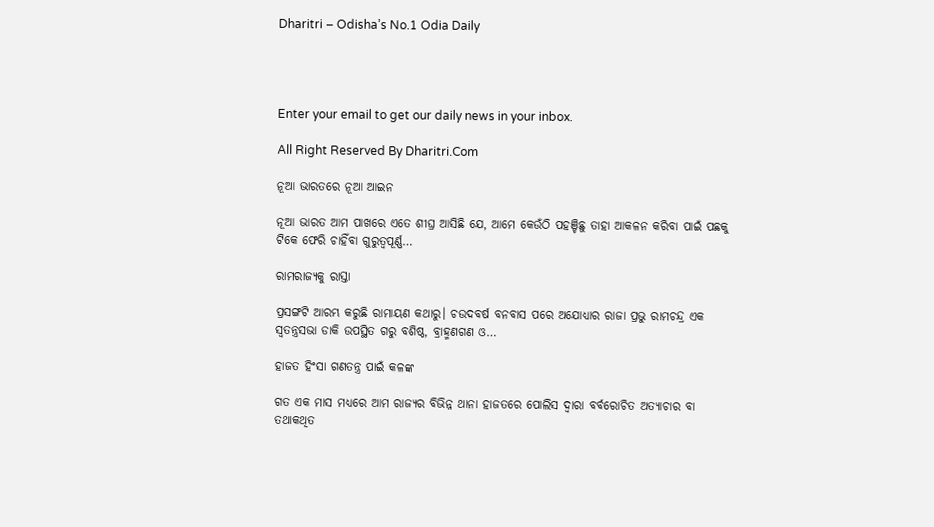Dharitri – Odisha’s No.1 Odia Daily




Enter your email to get our daily news in your inbox.

All Right Reserved By Dharitri.Com

ନୂଆ ଭାରତରେ ନୂଆ ଆଇନ

ନୂଆ ଭାରତ ଆମ ପାଖରେ ଏତେ ଶୀଘ୍ର ଆସିଛି ଯେ, ଆମେ କେଉଁଠି ପହଞ୍ଚିଛୁ ତାହା ଆକଳନ କରିବା ପାଇଁ ପଛକୁ ଟିକେ ଫେରି ଚାହିଁବା ଗୁରୁତ୍ୱପୂର୍ଣ୍ଣ…

ରାମରାଜ୍ୟକୁ ରାସ୍ତା

ପ୍ରସଙ୍ଗଟି ଆରମ୍ଭ କରୁଛି ରାମାୟଣ କଥାରୁ। ଚଉଦବର୍ଷ ବନବାସ ପରେ ଅଯୋଧ୍ୟାର ରାଜା ପ୍ରଭୁ ରାମଚନ୍ଦ୍ର ଏକ ସ୍ବତନ୍ତ୍ରସଭା ଡାକି ଉପସ୍ଥିତ ଗରୁ ବଶିଷ୍ଠ, ବ୍ରାହ୍ମଣଗଣ ଓ…

ହାଜତ ହିଂସା ଗଣତନ୍ତ୍ର ପାଇଁ କଳଙ୍କ

ଗତ ଏକ ମାସ ମଧ୍ୟରେ ଆମ ରାଜ୍ୟର ବିଭିନ୍ନ ଥାନା ହାଜତରେ ପୋଲିସ ଦ୍ୱାରା ବର୍ବରୋଚିତ ଅତ୍ୟାଚାର ବା ତଥାକଥିତ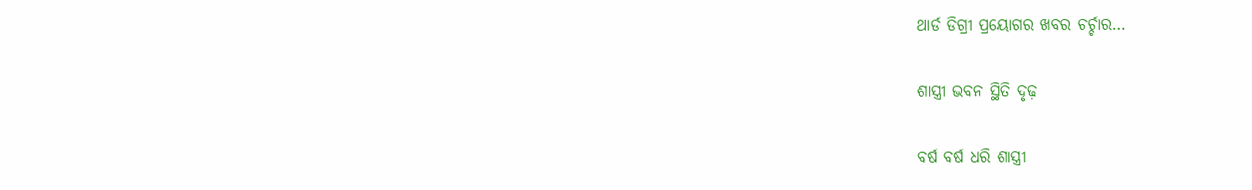ଥାର୍ଡ ଡିଗ୍ରୀ ପ୍ରୟୋଗର ଖବର ଚର୍ଚ୍ଚାର…

ଶାସ୍ତ୍ରୀ ଭବନ ସ୍ଥିତି ଦୃଢ଼

ବର୍ଷ ବର୍ଷ ଧରି ଶାସ୍ତ୍ରୀ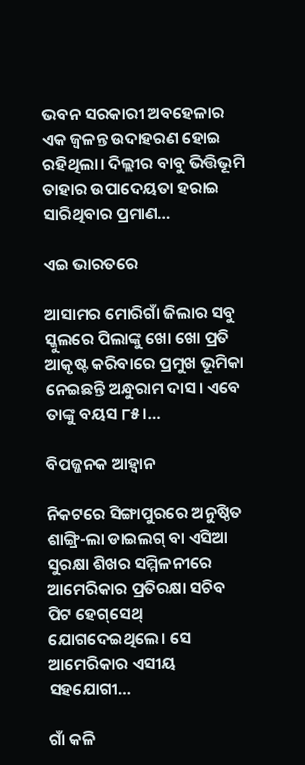ଭବନ ସରକାରୀ ଅବହେଳାର ଏକ ଜ୍ୱଳନ୍ତ ଉଦାହରଣ ହୋଇ ରହିଥିଲା। ଦିଲ୍ଲୀର ବାବୁ ଭିତ୍ତିଭୂମି ତାହାର ଉପାଦେୟତା ହରାଇ ସାରିଥିବାର ପ୍ରମାଣ…

ଏଇ ଭାରତରେ

ଆସାମର ମୋରିଗାଁ ଜିଲାର ସବୁ ସ୍କୁଲରେ ପିଲାଙ୍କୁ ଖୋ ଖୋ ପ୍ରତି ଆକୃଷ୍ଟ କରିବାରେ ପ୍ରମୁଖ ଭୂମିକା ନେଇଛନ୍ତି ଅନ୍ଧୁରାମ ଦାସ। ଏବେ ତାଙ୍କୁ ବୟସ ୮୫।…

ବିପଜ୍ଜନକ ଆହ୍ବାନ

ନିକଟରେ ସିଙ୍ଗାପୁରରେ ଅନୁଷ୍ଠିତ ଶାଙ୍ଗ୍ରି-ଲା ଡାଇଲଗ୍‌ ବା ଏସିଆ ସୁରକ୍ଷା ଶିଖର ସମ୍ମିଳନୀରେ ଆମେରିକାର ପ୍ରତିରକ୍ଷା ସଚିବ ପିଟ ହେଗ୍‌ସେଥ୍‌ ଯୋଗଦେଇଥିଲେ। ସେ ଆମେରିକାର ଏସୀୟ ସହଯୋଗୀ…

ଗାଁ କଳି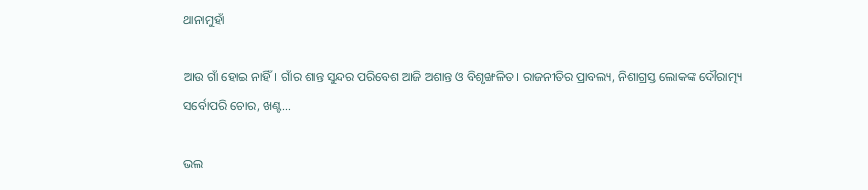ଥାନାମୁହାଁ

ଆଉ ଗାଁ ହୋଇ ନାହିଁ। ଗାଁର ଶାନ୍ତ ସୁନ୍ଦର ପରିବେଶ ଆଜି ଅଶାନ୍ତ ଓ ବିଶୃଙ୍ଖଳିତ। ରାଜନୀତିର ପ୍ରାବଲ୍ୟ, ନିଶାଗ୍ରସ୍ତ ଲୋକଙ୍କ ଦୌରାତ୍ମ୍ୟ ସର୍ବୋପରି ଚୋର, ଖଣ୍ଟ…

ଭଲ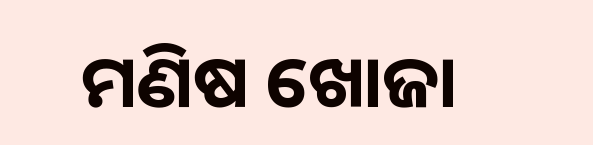ମଣିଷ ଖୋଜା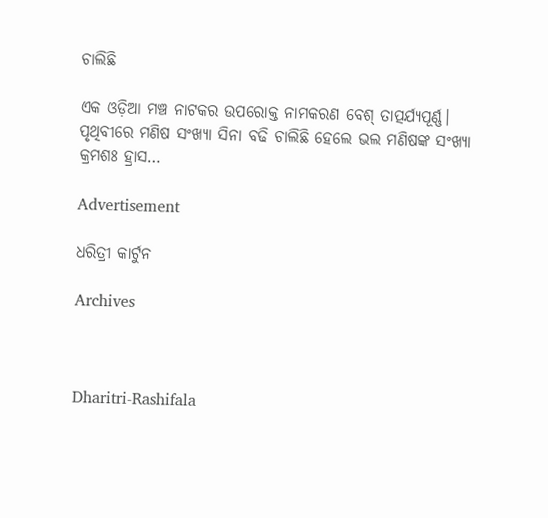ଚାଲିଛି

ଏକ ଓଡ଼ିଆ ମଞ୍ଚ ନାଟକର ଉପରୋକ୍ତ ନାମକରଣ ବେଶ୍‌ ତାତ୍ପର୍ଯ୍ୟପୂର୍ଣ୍ଣ। ପୃଥିବୀରେ ମଣିଷ ସଂଖ୍ୟା ସିନା ବଢି ଚାଲିଛି ହେଲେ ଭଲ ମଣିଷଙ୍କ ସଂଖ୍ୟା କ୍ରମଶଃ ହ୍ରାସ…

Advertisement

ଧରିତ୍ରୀ କାର୍ଟୁନ

Archives



Dharitri-Rashifala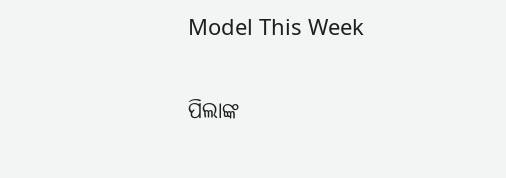Model This Week

ପିଲାଙ୍କ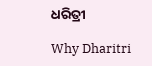ଧରିତ୍ରୀ

Why Dharitri